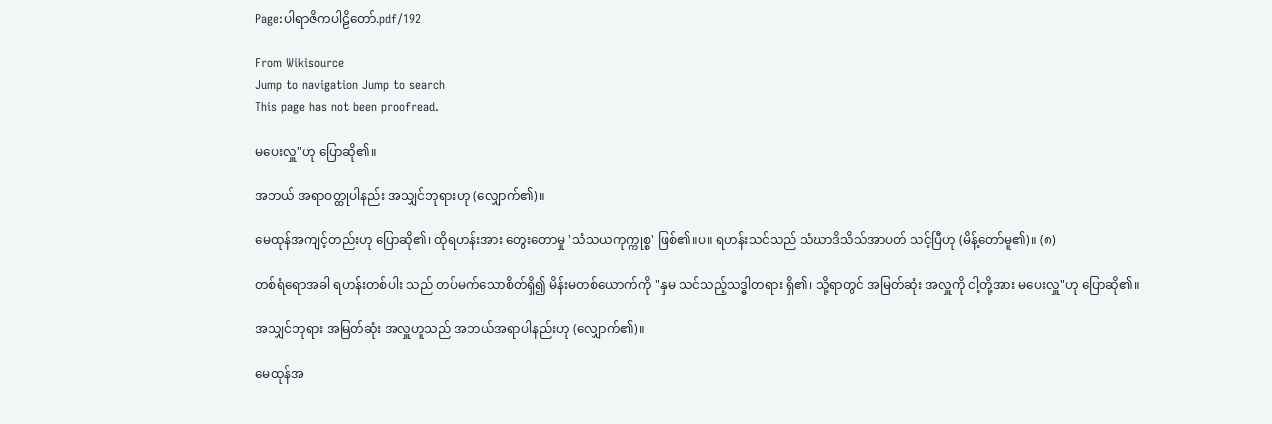Page:ပါရာဇိကပါဠိတော်.pdf/192

From Wikisource
Jump to navigation Jump to search
This page has not been proofread.

မပေးလှူ"ဟု ပြောဆို၏။

အဘယ် အရာဝတ္ထုပါနည်း အသျှင်ဘုရားဟု (လျှောက်၏)။

မေထုန်အကျင့်တည်းဟု ပြောဆို၏၊ ထိုရဟန်းအား တွေးတောမှု 'သံသယကုက္ကုစ္စ' ဖြစ်၏။ပ။ ရဟန်းသင်သည် သံဃာဒိသိသ်အာပတ် သင့်ပြီဟု (မိန့်တော်မူ၏)။ (၈)

တစ်ရံရောအခါ ရဟန်းတစ်ပါး သည် တပ်မက်သောစိတ်ရှိ၍ မိန်းမတစ်ယောက်ကို "နှမ သင်သည့်သဒ္ဓါတရား ရှိ၏၊ သို့ရာတွင် အမြတ်ဆုံး အလှူကို ငါ့တို့အား မပေးလှူ"ဟု ပြောဆို၏။

အသျှင်ဘုရား အမြတ်ဆုံး အလှူဟူသည် အဘယ်အရာပါနည်းဟု (လျှောက်၏)။

မေထုန်အ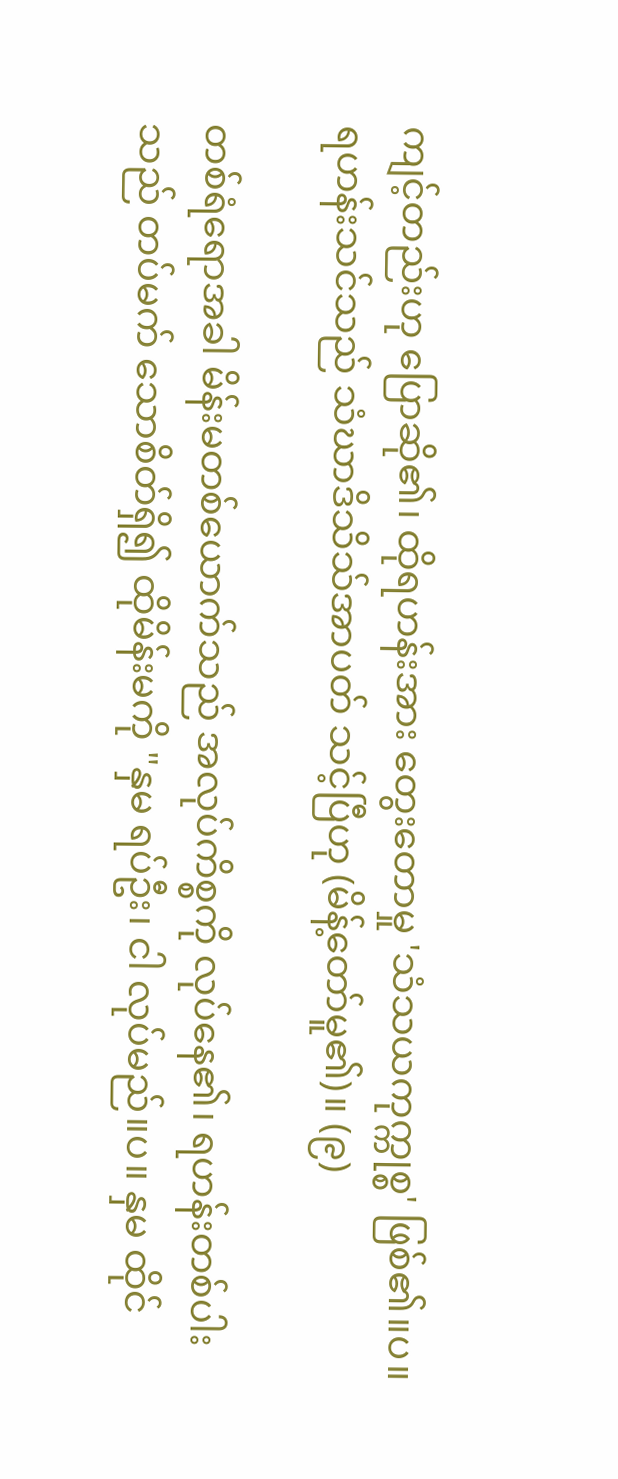ကျင့်တည်းဟု ပြောဆို၏၊ ထိုရဟန်းအား တွေးတောမှု 'သံသယကုက္ကုစ္စ' ဖြစ်၏။ပ။ ရဟန်းသင်သည် သံဃာဒိသိသ်အာပတ် သင့်ပြီဟု (မိန့်တော်မူ၏)။ (၉)

တစ်ရံရောအခါ မိန်းမတစ်ယောက်သည် အလုပ်ကိစ္စကို လုပ်နေ၏၊ ရဟန်းတစ်ပါးသည် တပ်မက် သောစိတ်ရှိ၍ ထိုမိန်းမကို "နှမ ရပ်ဦး၊ ငါ လုပ်မည်။ပ။ နှမ ထိုင်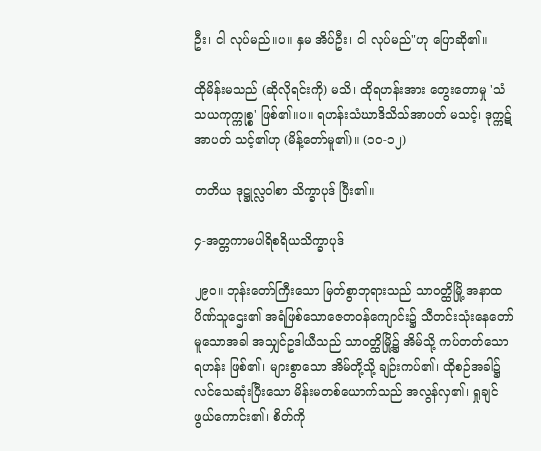ဦး၊ ငါ လုပ်မည်။ပ။ နှမ အိပ်ဦး၊ ငါ လုပ်မည်"ဟု ပြောဆို၏။

ထိုမိန်းမသည် (ဆိုလိုရင်းကို) မသိ၊ ထိုရဟန်းအား တွေးတောမှု 'သံသယကုက္ကုစ္စ' ဖြစ်၏။ပ။ ရဟန်းသံဃာဒိသိသ်အာပတ် မသင့်၊ ဒုက္ကဋ်အာပတ် သင့်၏ဟု (မိန့်တော်မူ၏)။ (၁၀-၁၂)

တတိယ ဒုဋ္ဌုလ္လဝါစာ သိက္ခာပုဒ် ပြီး၏။

၄-အတ္တကာမပါရိစရိယသိက္ခာပုဒ်

၂၉၀။ ဘုန်းတော်ကြီးသော မြတ်စွာဘုရားသည် သာဝတ္ထိမြို့ အနာထပိဏ်သူဌေး၏ အရံဖြစ်သောဇေတဝန်ကျောင်း၌ သီတင်းသုံးနေတော်မူသောအခါ အသျှင်ဥဒါယီသည် သာဝတ္ထိမြို့၌ အိမ်သို့ ကပ်တတ်သော ရဟန်း ဖြစ်၏၊ များစွာသော အိမ်တို့သို့ ချဉ်းကပ်၏၊ ထိုစဉ်အခါ၌ လင်သေဆုံးပြီးသော မိန်းမတစ်ယောက်သည် အလွန်လှ၏၊ ရှုချင်ဖွယ်ကောင်း၏၊ စိတ်ကို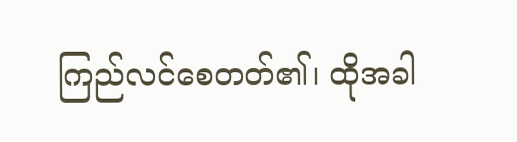ကြည်လင်စေတတ်၏၊ ထိုအခါ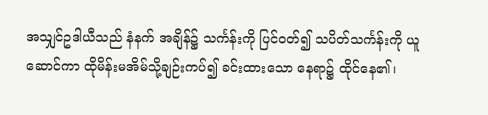အသျှင်ဥဒါယီသည် နံနက် အချိန်၌ သင်္ကန်းကို ပြင်ဝတ်၍ သပိတ်သင်္ကန်းကို ယူဆောင်ကာ ထိုမိန်းမအိမ်သို့ချဉ်းကပ်၍ ခင်းထားသော နေရာ၌ ထိုင်နေ၏၊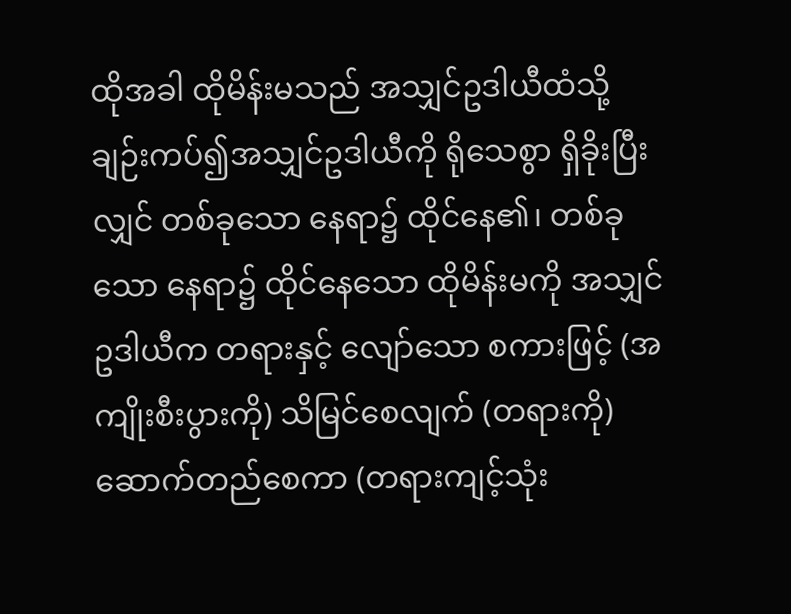ထိုအခါ ထိုမိန်းမသည် အသျှင်ဥဒါယီထံသို့ ချဉ်းကပ်၍အသျှင်ဥဒါယီကို ရိုသေစွာ ရှိခိုးပြီးလျှင် တစ်ခုသော နေရာ၌ ထိုင်နေ၏၊ တစ်ခုသော နေရာ၌ ထိုင်နေသော ထိုမိန်းမကို အသျှင်ဥဒါယီက တရားနှင့် လျော်သော စကားဖြင့် (အကျိုးစီးပွားကို) သိမြင်စေလျက် (တရားကို) ဆောက်တည်စေကာ (တရားကျင့်သုံး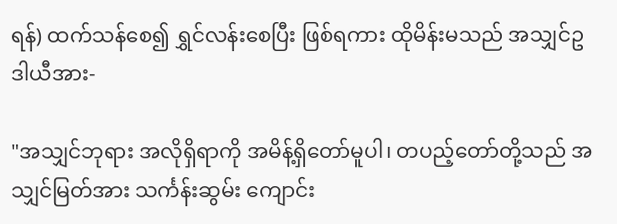ရန်) ထက်သန်စေ၍ ရွှင်လန်းစေပြီး ဖြစ်ရကား ထိုမိန်းမသည် အသျှင်ဥဒါယီအား-

"အသျှင်ဘုရား အလိုရှိရာကို အမိန့်ရှိတော်မူပါ၊ တပည့်တော်တို့သည် အသျှင်မြတ်အား သင်္ကန်းဆွမ်း ကျောင်း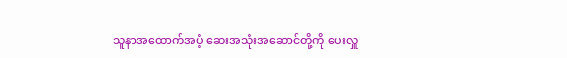သူနာအထောက်အပံ့ ဆေးအသုံးအဆောင်တို့ကို ပေးလှူ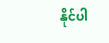နိုင်ပါ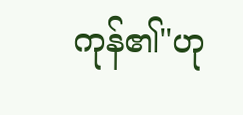ကုန်၏"ဟု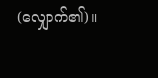(လျှောက်၏)။